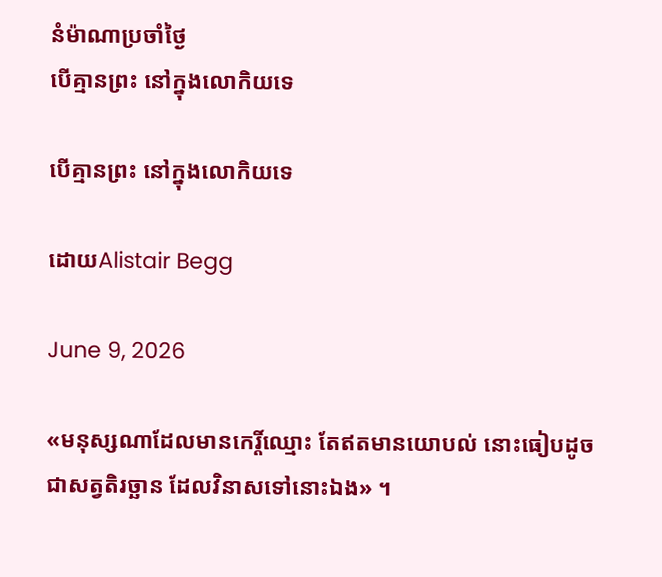នំម៉ាណាប្រចាំថ្ងៃ
បើគ្មានព្រះ នៅក្នុងលោកិយទេ

បើគ្មានព្រះ នៅក្នុងលោកិយទេ

ដោយAlistair Begg

June 9, 2026

«មនុស្សណាដែលមានកេរ្តិ៍ឈ្មោះ តែឥតមានយោបល់ នោះធៀបដូចជាសត្វតិរច្ឆាន ដែលវិនាសទៅនោះឯង» ។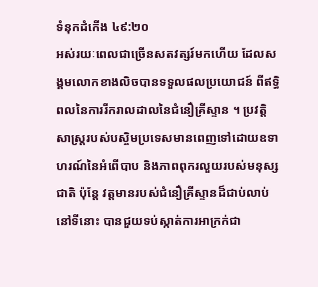ទំនុកដំកើង ៤៩:២០
អស់រយៈពេលជាច្រើនសតវត្សរ៍មកហើយ ដែលសង្គមលោកខាងលិចបានទទួលផលប្រយោជន៍ ពីឥទ្ធិពលនៃការរីករាលដាលនៃជំនឿគ្រីស្ទាន ។ ប្រវត្តិសាស្រ្តរបស់បស្ចិមប្រទេសមានពេញទៅដោយឧទាហរណ៍នៃអំពើបាប និងភាពពុករលួយរបស់មនុស្សជាតិ ប៉ុន្តែ វត្តមានរបស់ជំនឿគ្រីស្ទានដ៏ជាប់លាប់នៅទីនោះ បានជួយទប់ស្កាត់ការអាក្រក់ជា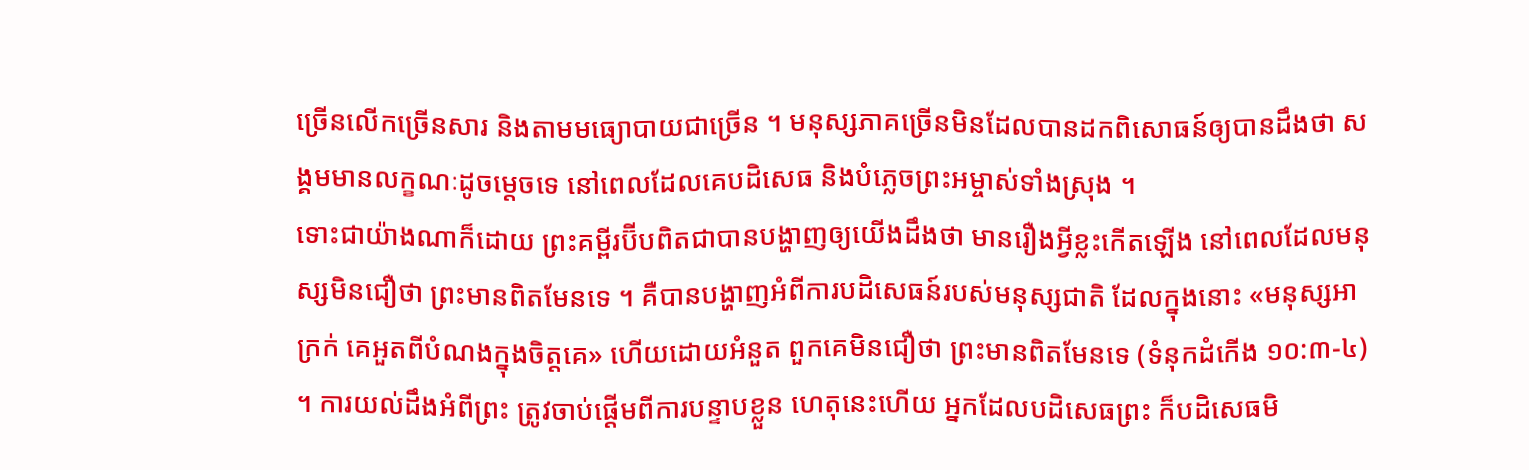ច្រើនលើកច្រើនសារ និងតាមមធ្យោបាយជាច្រើន ។ មនុស្សភាគច្រើនមិនដែលបានដកពិសោធន៍ឲ្យបានដឹងថា សង្គមមានលក្ខណៈដូចម្តេចទេ នៅពេលដែលគេបដិសេធ និងបំភ្លេចព្រះអម្ចាស់ទាំងស្រុង ។
ទោះជាយ៉ាងណាក៏ដោយ ព្រះគម្ពីរប៊ីបពិតជាបានបង្ហាញឲ្យយើងដឹងថា មានរឿងអ្វីខ្លះកើតឡើង នៅពេលដែលមនុស្សមិនជឿថា ព្រះមានពិតមែនទេ ។ គឺបានបង្ហាញអំពីការបដិសេធន៍របស់មនុស្សជាតិ ដែលក្នុងនោះ «មនុស្សអាក្រក់ គេអួតពីបំណងក្នុងចិត្តគេ» ហើយដោយអំនួត ពួកគេមិនជឿថា ព្រះមានពិតមែនទេ (ទំនុកដំកើង ១០:៣-៤) ។ ការយល់ដឹងអំពីព្រះ ត្រូវចាប់ផ្តើមពីការបន្ទាបខ្លួន ហេតុនេះហើយ អ្នកដែលបដិសេធព្រះ ក៏បដិសេធមិ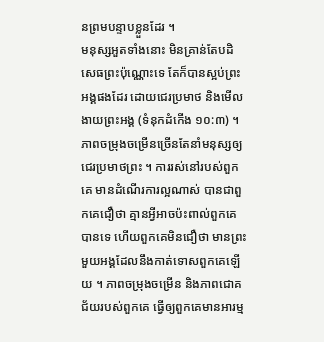នព្រមបន្ទាបខ្លួនដែរ ។
មនុស្សអួតទាំងនោះ មិនគ្រាន់តែបដិសេធព្រះប៉ុណ្ណោះទេ តែក៏បានស្អប់ព្រះអង្គផងដែរ ដោយជេរប្រមាថ និងមើលងាយព្រះអង្គ (ទំនុកដំកើង ១០:៣) ។ ភាពចម្រុងចម្រើនច្រើនតែនាំមនុស្សឲ្យជេរប្រមាថព្រះ ។ ការរស់នៅរបស់ពួកគេ មានដំណើរការល្អណាស់ បានជាពួកគេជឿថា គ្មានអ្វីអាចប៉ះពាល់ពួកគេបានទេ ហើយពួកគេមិនជឿថា មានព្រះមួយអង្គដែលនឹងកាត់ទោសពួកគេឡើយ ។ ភាពចម្រុងចម្រើន និងភាពជោគជ័យរបស់ពួកគេ ធ្វើឲ្យពួកគេមានអារម្ម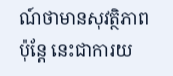ណ៍ថាមានសុវត្ថិភាព ប៉ុន្តែ នេះជាការយ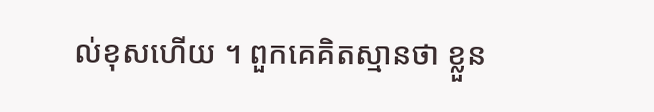ល់ខុសហើយ ។ ពួកគេគិតស្មានថា ខ្លួន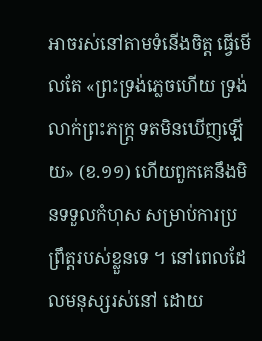អាចរស់នៅតាមទំនើងចិត្ត ធ្វើមើលតែ «ព្រះទ្រង់ភ្លេចហើយ ទ្រង់លាក់ព្រះភក្ត្រ ទតមិនឃើញឡើយ» (ខ.១១) ហើយពួកគេនឹងមិនទទួលកំហុស សម្រាប់ការប្រព្រឹត្តរបស់ខ្លួនទេ ។ នៅពេលដែលមនុស្សរស់នៅ ដោយ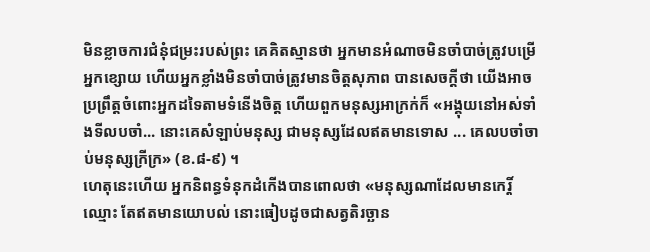មិនខ្លាចការជំនុំជម្រះរបស់ព្រះ គេគិតស្មានថា អ្នកមានអំណាចមិនចាំបាច់ត្រូវបម្រើអ្នកខ្សោយ ហើយអ្នកខ្លាំងមិនចាំបាច់ត្រូវមានចិត្តសុភាព បានសេចក្តីថា យើងអាចប្រព្រឹត្តចំពោះអ្នកដទៃតាមទំនើងចិត្ត ហើយពួកមនុស្សអាក្រក់ក៏ «អង្គុយនៅអស់ទាំងទីលបចាំ... នោះគេសំឡាប់មនុស្ស ជាមនុស្សដែលឥតមានទោស ... គេលបចាំចាប់មនុស្សក្រីក្រ» (ខ.៨-៩) ។
ហេតុនេះហើយ អ្នកនិពន្ធទំនុកដំកើងបានពោលថា «មនុស្សណាដែលមានកេរ្តិ៍ឈ្មោះ តែឥតមានយោបល់ នោះធៀបដូចជាសត្វតិរច្ឆាន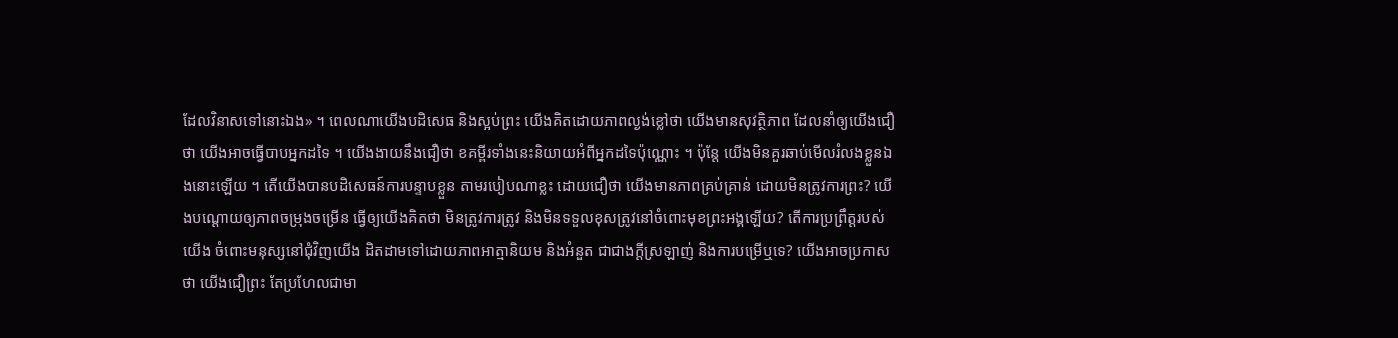ដែលវិនាសទៅនោះឯង» ។ ពេលណាយើងបដិសេធ និងស្អប់ព្រះ យើងគិតដោយភាពល្ងង់ខ្លៅថា យើងមានសុវត្ថិភាព ដែលនាំឲ្យយើងជឿថា យើងអាចធ្វើបាបអ្នកដទៃ ។ យើងងាយនឹងជឿថា ខគម្ពីរទាំងនេះនិយាយអំពីអ្នកដទៃប៉ុណ្ណោះ ។ ប៉ុន្តែ យើងមិនគួរឆាប់មើលរំលងខ្លួនឯងនោះឡើយ ។ តើយើងបានបដិសេធន៍ការបន្ទាបខ្លួន តាមរបៀបណាខ្លះ ដោយជឿថា យើងមានភាពគ្រប់គ្រាន់ ដោយមិនត្រូវការព្រះ? យើងបណ្តោយឲ្យភាពចម្រុងចម្រើន ធ្វើឲ្យយើងគិតថា មិនត្រូវការត្រូវ និងមិនទទួលខុសត្រូវនៅចំពោះមុខព្រះអង្គឡើយ? តើការប្រព្រឹត្តរបស់យើង ចំពោះមនុស្សនៅជុំវិញយើង ដិតដាមទៅដោយភាពអាត្មានិយម និងអំនួត ជាជាងក្តីស្រឡាញ់ និងការបម្រើឬទេ? យើងអាចប្រកាសថា យើងជឿព្រះ តែប្រហែលជាមា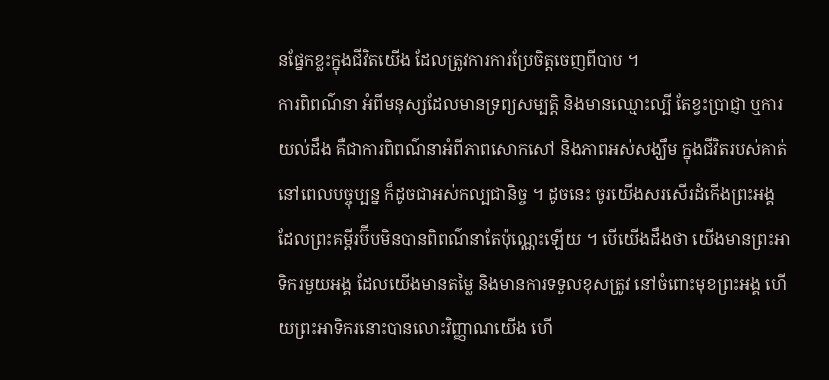នផ្នែកខ្លះក្នុងជីវិតយើង ដែលត្រូវការការប្រែចិត្តចេញពីបាប ។
ការពិពណ៌នា អំពីមនុស្សដែលមានទ្រព្យសម្បត្តិ និងមានឈ្មោះល្បី តែខ្វះប្រាជ្ញា ឬការយល់ដឹង គឺជាការពិពណ៌នាអំពីភាពសោកសៅ និងភាពអស់សង្ឃឹម ក្នុងជីវិតរបស់គាត់ នៅពេលបច្ចុប្បន្ន ក៏ដូចជាអស់កល្បជានិច្ច ។ ដូចនេះ ចូរយើងសរសើរដំកើងព្រះអង្គ ដែលព្រះគម្ពីរប៊ីបមិនបានពិពណ៌នាតែប៉ុណ្ណេះឡើយ ។ បើយើងដឹងថា យើងមានព្រះអាទិករមួយអង្គ ដែលយើងមានតម្លៃ និងមានការទទួលខុសត្រូវ នៅចំពោះមុខព្រះអង្គ ហើយព្រះអាទិករនោះបានលោះវិញ្ញាណយើង ហើ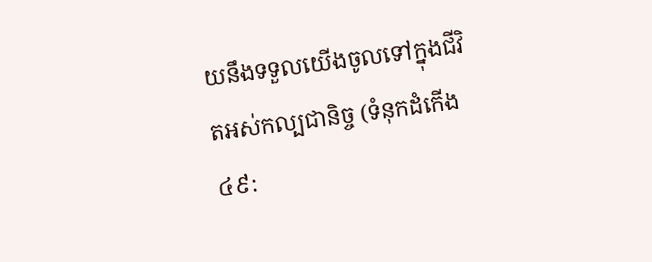យនឹងទទួលយើងចូលទៅក្នុងជីវិតអស់កល្បជានិច្ច (ទំនុកដំកើង ៤៩: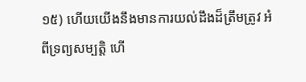១៥) ហើយយើងនឹងមានការយល់ដឹងដ៏ត្រឹមត្រូវ អំពីទ្រព្យសម្បត្តិ ហើ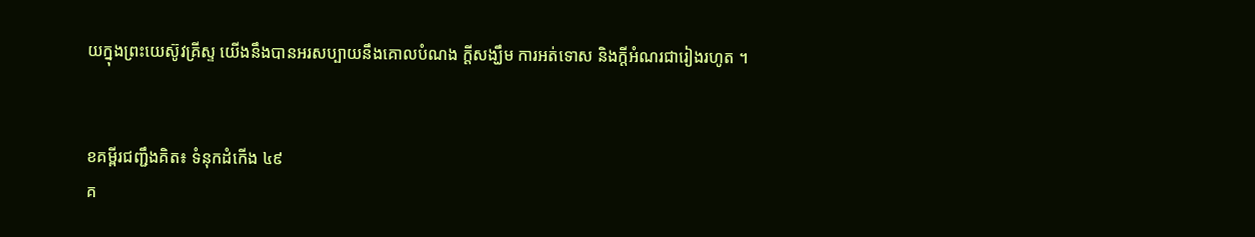យក្នុងព្រះយេស៊ូវគ្រីស្ទ យើងនឹងបានអរសប្បាយនឹងគោលបំណង ក្តីសង្ឃឹម ការអត់ទោស និងក្តីអំណរជារៀងរហូត ។


ខគម្ពីរជញ្ជឹងគិត៖ ទំនុកដំកើង ៤៩
គ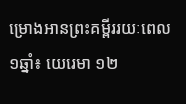ម្រោងអានព្រះគម្ពីររយៈពេល១ឆ្នាំ៖ យេរេមា ១២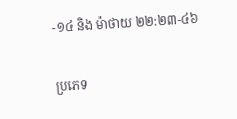-១៤ និង ម៉ាថាយ ២២:២៣-៤៦

ប្រភេទ